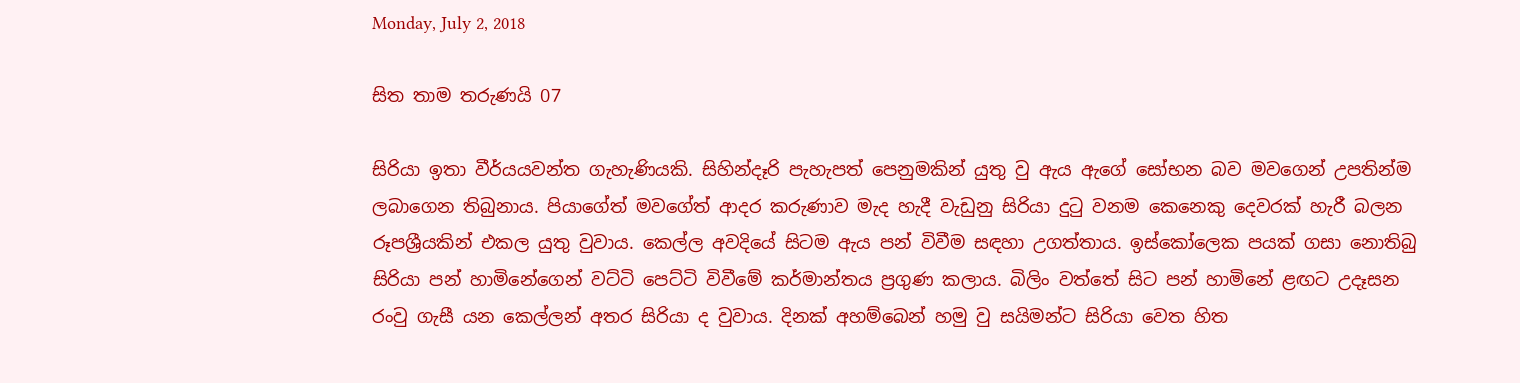Monday, July 2, 2018

සිත තාම තරුණයි 07

සිරියා ඉතා වීර්යයවන්ත ගැහැණියකි. සිහින්දෑරි පැහැපත් පෙනුමකින් යුතු වු ඇය ඇගේ සෝභන බව මවගෙන් උපතින්ම ලබාගෙන තිබුනාය. පියාගේත් මවගේත් ආදර කරුණාව මැද හැදී වැඩුනු සිරියා දුටු වනම කෙනෙකු දෙවරක් හැරී බලන රූපශ්‍රීයකින් එකල යුතු වුවාය. කෙල්ල අවදියේ සිටම ඇය පන් විවීම සඳහා උගත්තාය. ඉස්කෝලෙක පයක් ගසා නොතිබු සිරියා පන් හාමිනේගෙන් වට්ටි පෙට්ටි විවීමේ කර්මාන්තය ප්‍රගුණ කලාය. බිලිං වත්තේ සිට පන් හාමිනේ ළඟට උදෑසන රංවු ගැසී යන කෙල්ලන් අතර සිරියා ද වුවාය. දිනක් අහම්බෙන් හමු වු සයිමන්ට සිරියා වෙත හිත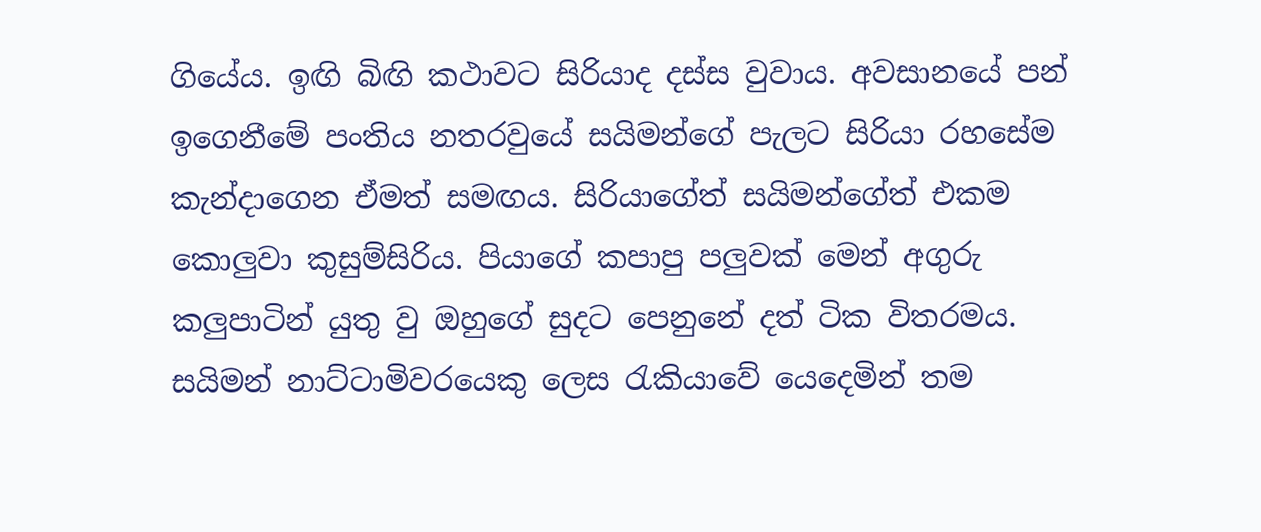ගියේය. ඉඟි බිඟි කථාවට සිරියාද දස්ස වුවාය. අවසානයේ පන් ඉගෙනීමේ පංතිය නතරවුයේ සයිමන්ගේ පැලට සිරියා රහසේම කැන්දාගෙන ඒමත් සමඟය. සිරියාගේත් සයිමන්ගේත් එකම කොලුවා කුසුම්සිරිය. පියාගේ කපාපු පලුවක් මෙන් අගුරු කලුපාටින් යුතු වු ඔහුගේ සුදට පෙනුනේ දත් ටික විතරමය.
සයිමන් නාට්ටාමිවරයෙකු ලෙස රැකියාවේ යෙදෙමින් තම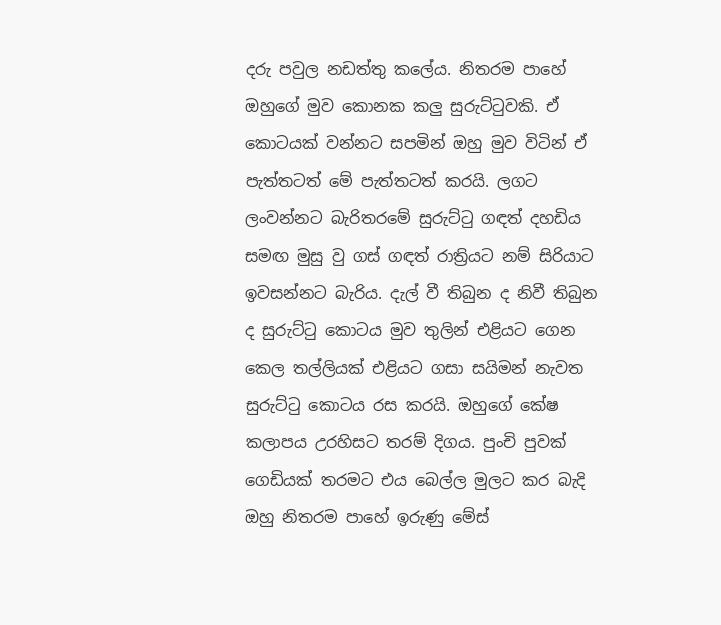දරු පවුල නඩත්තු කලේය. නිතරම පාහේ ඔහුගේ මුව කොනක කලු සුරුට්ටුවකි. ඒ කොටයක් වන්නට සපමින් ඔහු මුව විටින් ඒ පැත්තටත් මේ පැත්තටත් කරයි. ලගට ලංවන්නට බැරිතරමේ සුරුට්ටු ගඳත් දහඩිය සමඟ මුසු වු ගස් ගඳත් රාත්‍රියට නම් සිරියාට ඉවසන්නට බැරිය. දැල් වී තිබුන ද නිවී තිබුන ද සුරුට්ටු කොටය මුව තුලින් එළියට ගෙන කෙල තල්ලියක් එළියට ගසා සයිමන් නැවත සුරුට්ටු කොටය රස කරයි. ඔහුගේ කේෂ කලාපය උරහිසට තරම් දිගය. පුංචි පුවක් ගෙඩියක් තරමට එය බෙල්ල මුලට කර බැදි ඔහු නිතරම පාහේ ඉරුණු මේස්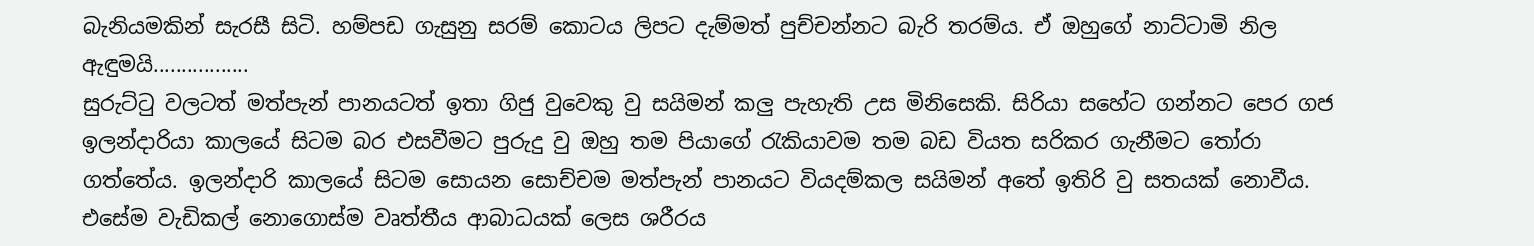බැනියමකින් සැරසී සිටි. හම්පඩ ගැසුනු සරම් කොටය ලිපට දැම්මත් පුච්චන්නට බැරි තරම්ය. ඒ ඔහුගේ නාට්ටාමි නිල ඇඳුමයි.................
සුරුට්ටු වලටත් මත්පැන් පානයටත් ඉතා ගිජු වුවෙකු වු සයිමන් කලු පැහැති උස මිනිසෙකි. සිරියා සහේට ගන්නට පෙර ගජ ඉලන්දාරියා කාලයේ සිටම බර එසවීමට පුරුදු වු ඔහු තම පියාගේ රැකියාවම තම බඩ වියත සරිකර ගැනීමට තෝරා ගත්තේය. ඉලන්දාරි කාලයේ සිටම සොයන සොච්චම මත්පැන් පානයට වියදම්කල සයිමන් අතේ ඉතිරි වු සතයක් නොවීය. එසේම වැඩිකල් නොගොස්ම වෘත්තීය ආබාධයක් ලෙස ශරීරය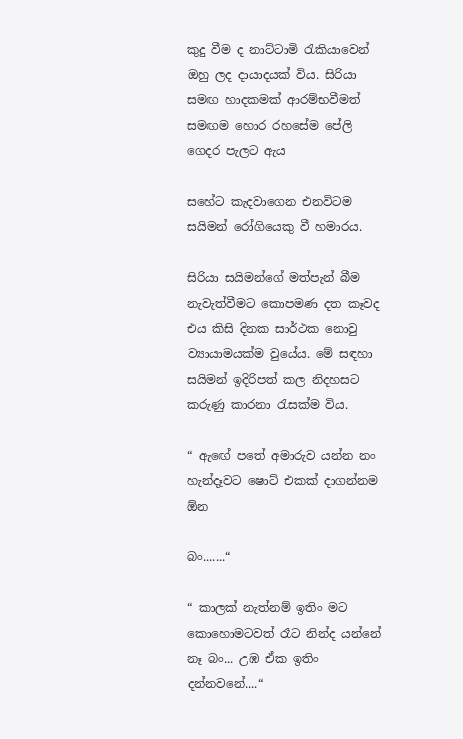කුදු වීම ද නාට්ටාමි රැකියාවෙන් ඔහු ලද දායාදයක් විය. සිරියා සමඟ හාදකමක් ආරම්භවීමත් සමඟම හොර රහසේම පේලි ගෙදර පැලට ඇය

සහේට කැදවාගෙන එනවිටම සයිමන් රෝගියෙකු වී හමාරය.

සිරියා සයිමන්ගේ මත්පැන් බීම නැවැත්වීමට කොපමණ දත කෑවද එය කිසි දිනක සාර්ථක නොවු ව්‍යායාමයක්ම වුයේය. මේ සඳහා සයිමන් ඉදිරිපත් කල නිදහසට කරුණු කාරනා රැසක්ම විය.

“ ඇඟේ පතේ අමාරුව යන්න නං හැන්දෑවට ෂොට් එකක් දාගන්නම ඕන

බං.......“

“ කාලක් නැත්නම් ඉතිං මට කොහොමටවත් රෑට නින්ද යන්නේ නෑ බං... උඹ ඒක ඉතිං දන්නවනේ....“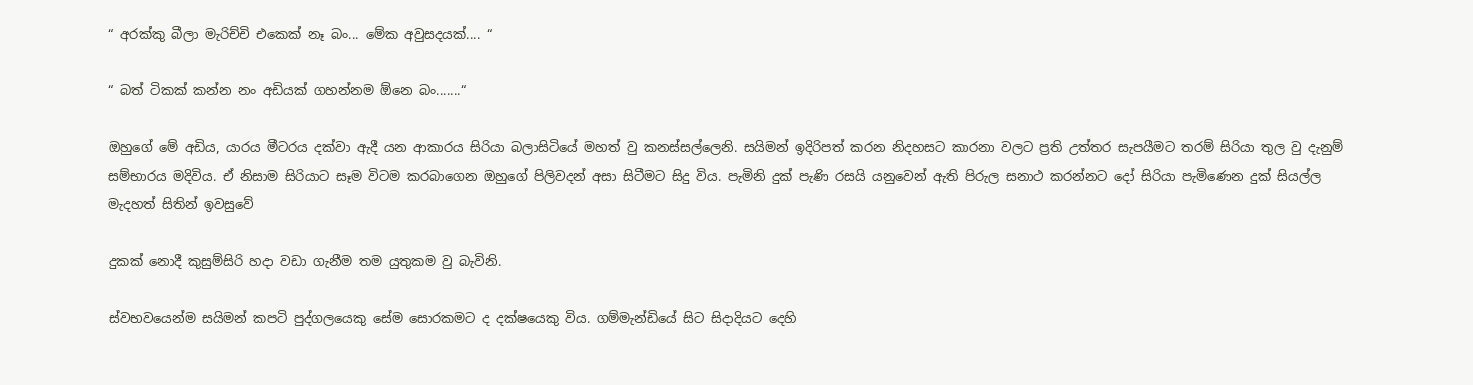“ අරක්කු බීලා මැරිච්චි එකෙක් නෑ බං... මේක අවුසදයක්.... “

“ බත් ටිකක් කන්න නං අඩියක් ගහන්නම ඕනෙ බං.......“

ඔහුගේ මේ අඩිය, යාරය මීටරය දක්වා ඇදී යන ආකාරය සිරියා බලාසිටියේ මහත් වු කනස්සල්ලෙනි. සයිමන් ඉදිරිපත් කරන නිදහසට කාරනා වලට ප්‍රති උත්තර සැපයීමට තරම් සිරියා තුල වු දැනුම් සම්භාරය මදිවිය. ඒ නිසාම සිරියාට සෑම විටම කරබාගෙන ඔහුගේ පිලිවදන් අසා සිටීමට සිදු විය. පැමිනි දුක් පැණි රසයි යනුවෙන් ඇති පිරුල සනාථ කරන්නට දෝ සිරියා පැමිණෙන දුක් සියල්ල මැදහත් සිතින් ඉවසුවේ

දුකක් නොදී කුසුම්සිරි හදා වඩා ගැනීම තම යුතුකම වු බැවිනි.

ස්වභවයෙන්ම සයිමන් කපටි පුද්ගලයෙකු සේම සොරකමට ද දක්ෂයෙකු විය. ගම්මැන්ඩියේ සිට සිදාදියට දෙහි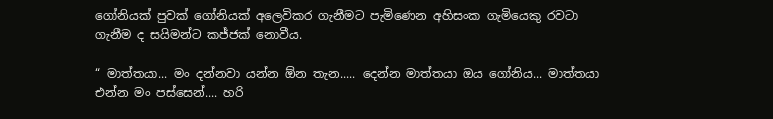ගෝනියක් පුවක් ගෝනියක් අලෙවිකර ගැනීමට පැමිණෙන අහිසංක ගැමියෙකු රවටා ගැනීම ද සයිමන්ට කජ්ජක් නොවීය.

“ මාත්තයා... මං දන්නවා යන්න ඕන තැන..... දෙන්න මාත්තයා ඔය ගෝනිය... මාත්තයා එන්න මං පස්සෙන්.... හරි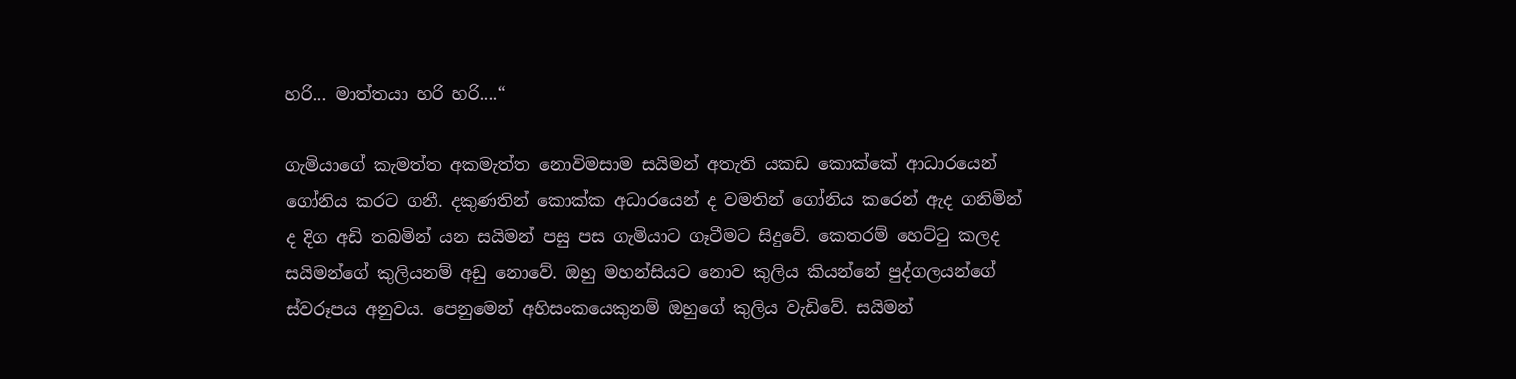හරි... මාත්තයා හරි හරි....“

ගැමියාගේ කැමත්ත අකමැත්ත නොවිමසාම සයිමන් අතැති යකඩ කොක්කේ ආධාරයෙන් ගෝනිය කරට ගනී. දකුණතින් කොක්ක අධාරයෙන් ද වමතින් ගෝනිය කරෙන් ඇද ගනිමින් ද දිග අඩි තබමින් යන සයිමන් පසු පස ගැමියාට ගෑටීමට සිදුවේ. කෙතරම් හෙට්ටු කලද සයිමන්ගේ කුලියනම් අඩු නොවේ. ඔහු මහන්සියට නොව කුලිය කියන්නේ පුද්ගලයන්ගේ ස්වරූපය අනුවය. පෙනුමෙන් අහිසංකයෙකුනම් ඔහුගේ කුලිය වැඩිවේ. සයිමන්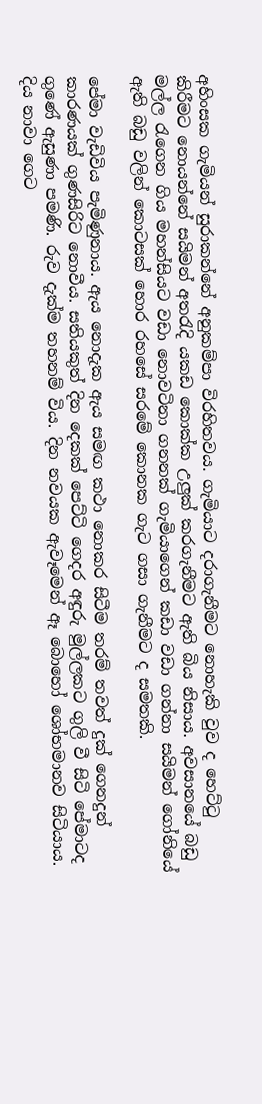අහිංසක ගැමියන් සුරාකන්නේ අනුකම්පා විරහිතවය. ගැමියාට දරාගැනීමට නොහැකි වුව ද හෙට්ටු කිරීමට නොයන්නේ සයිමන් අතරැදි යකඩ කොක්ක උලුක් කරගැනීමට ඇති බිය නිසාය. අවසානයේ බඩු මල්ල රැගෙන ගිය මහන්සියට වඩා නොවටිනා ගනනක් ගැමියාගෙන් කඩා වඩා ගන්නා සයිමන් ගෝනියේ ඇති බඩු වලින් කොටසක් හොර රහසේ සරමේ කොනක ගැට ගසා ගැනීමට ද සමතකි.

පේමා වැඩිවිය පැමිණුනාය. ඇය නොදැක ඇය සමඟ කථා නොකර සිටීම තරම් තවත් දුක් ගෙනදුන් කාරණයක් ගුණසිරිට නොවීය. සතියකුත් දින දෙකක් පෙට්ටි ගෙදර අඳුරු මුල්ලකට ගුලි වී සිටි පේමාටද ගුණේ ඇසුණා පමණි. රුව දැක්ම තහනම් විය. දින නවයක ඇවෑමෙන් ඈ බොහෝ ශෝභමානව සිටියාය. දිය නාවා ගෙට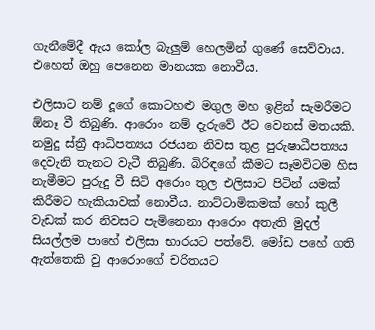ගැනීමේදී ඇය කෝල බැලුම් හෙලමින් ගුණේ සෙව්වාය. එහෙත් ඔහු පෙනෙන මානයක නොවීය.

එලිසාට නම් දූගේ කොටහළු මගුල මහ ඉළින් සැමරීමට ඕනෑ වී තිබුණි. ආරොං නම් දැරුවේ ඊට වෙනස් මතයකි. නමුදු ස්ත්‍රී ආධිපත්‍යය රජයන නිවස තුළ පුරුෂාධීපත්‍යය දෙවැනි තැනට වැටී තිබුණි. බිරිඳගේ කීමට සෑමවිටම හිස නැමීමට පුරුදු වී සිටි අරොං තුල එලිසාට පිටින් යමක් කිරීමට හැකියාවක් නොවීය. නාට්ටාමිකමක් හෝ කුලී වැඩක් කර නිවසට පැමිනෙනා ආරොං අතැති මුදල් සියල්ලම පාහේ එලිසා භාරයට පත්වේ. මෝඩ පහේ ගති ඇත්තෙකි වු ආරොංගේ චරිතයට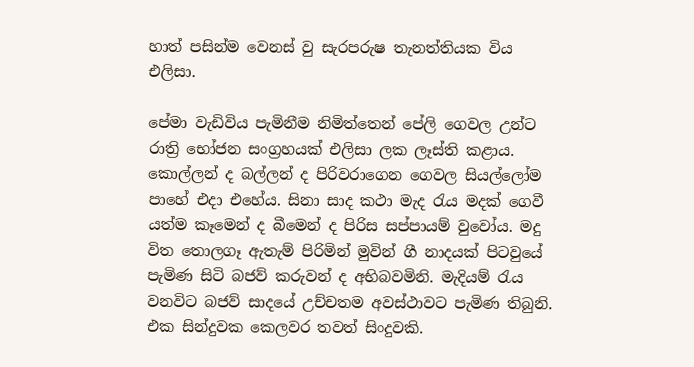හාත් පසින්ම වෙනස් වු සැරපරුෂ තැනත්තියක විය එලිසා.

පේමා වැඩිවිය පැමිනීම නිමිත්තෙන් පේලි ගෙවල උන්ට රාත්‍රි භෝජන සංග්‍රහයක් එලිසා ලක ලෑස්ති කළාය. කොල්ලන් ද බල්ලන් ද පිරිවරාගෙන ගෙවල සියල්ලෝම පාහේ එදා එහේය. සිනා සාද කථා මැද රැය මදක් ගෙවී යත්ම කෑමෙන් ද බීමෙන් ද පිරිස සප්පායම් වුවෝය. මදු විත තොලගෑ ඇතැම් පිරිමින් මුවින් ගී නාදයක් පිටවුයේ පැමිණ සිටි බජව් කරුවන් ද අභිබවමිනි. මැදියම් රැය වනවිට බජව් සාදයේ උච්චතම අවස්ථාවට පැමිණ තිබුනි. එක සින්දුවක කෙලවර තවත් සිංදුවකි.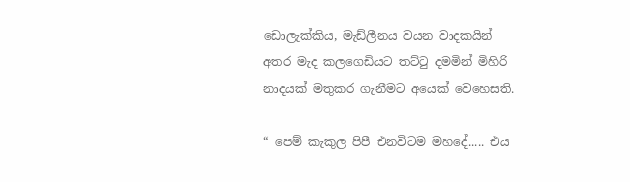ඩොලැක්කිය, මැඩ්ලීනය වයන වාදකයින් අතර මැද කලගෙඩියට තට්ටු දමමින් මිහිරි නාදයක් මතුකර ගැනීමට අයෙක් වෙහෙසති.

“ පෙම් කැකුල පිපී එනවිටම මහදේ..... එය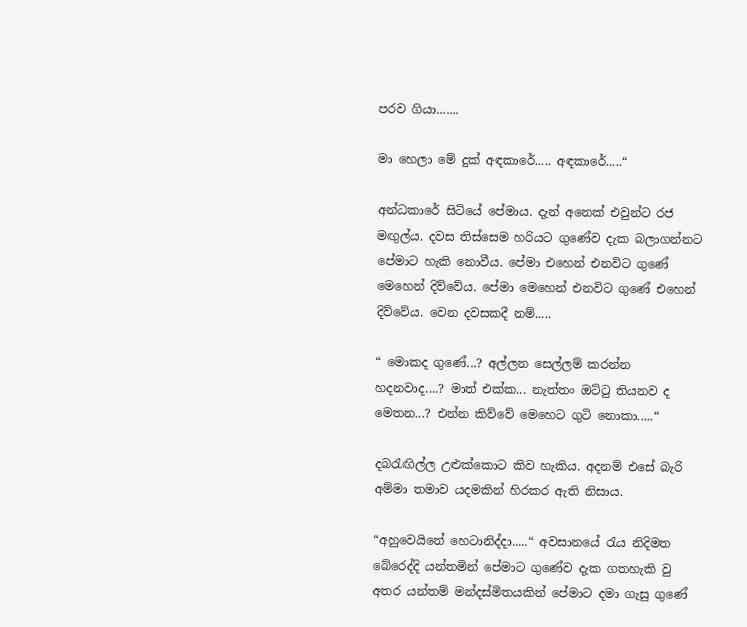පරව ගියා.......

මා හෙලා මේ දුක් අඳකාරේ..... අඳකාරේ.....“

අන්ධකාරේ සිටියේ පේමාය. දැන් අනෙක් එවුන්ට රජ මඟුල්ය. දවස තිස්සෙම හරියට ගුණේව දැක බලාගන්නට පේමාට හැකි නොවීය. පේමා එහෙන් එනවිට ගුණේ මෙහෙන් දිව්වේය. පේමා මෙහෙන් එනවිට ගුණේ එහෙන් දිව්වේය. වෙන දවසකදී නම්.....

“ මොකද ගුණේ...? අල්ලන සෙල්ලම් කරන්න හදනවාද....? මාත් එක්ක... නැත්තං ඔට්ටු තියනව ද මෙතන...? එන්න කිව්වේ මෙහෙට ගුටි නොකා.....“

දබරැඟිල්ල උළුක්කොට කිව හැකිය. අදනම් එසේ බැරි අම්මා තමාව යදමකින් හිරකර ඇති නිසාය.

“අහුවෙයිනේ හෙටානිද්දා.....“ අවසානයේ රැය නිදිමත බේරෙද්දි යන්තමින් පේමාට ගුණේව දැක ගතහැකි වු අතර යන්තම් මන්දස්මිතයකින් පේමාට දමා ගැසු ගුණේ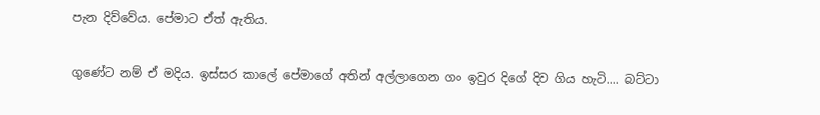පැන දිව්වේය. පේමාට ඒත් ඇතිය.

ගුණේට නම් ඒ මදිය. ඉස්සර කාලේ පේමාගේ අතින් අල්ලාගෙන ගං ඉවුර දිගේ දිව ගිය හැටි.... බට්ටා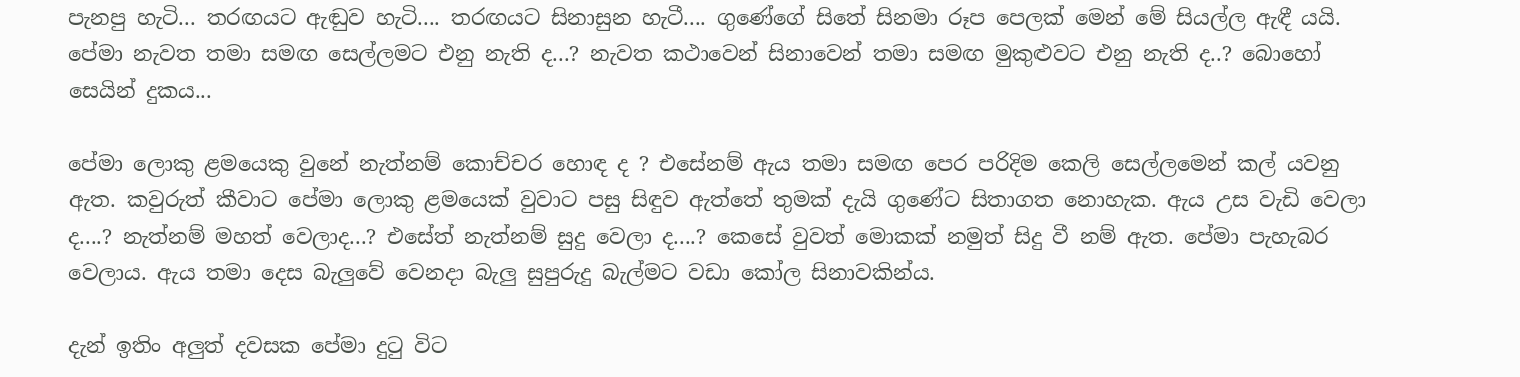පැනපු හැටි... තරඟයට ඇඬුව හැටි.... තරඟයට සිනාසුන හැටී.... ගුණේගේ සිතේ සිනමා රූප පෙලක් මෙන් මේ සියල්ල ඇඳී යයි. පේමා නැවත තමා සමඟ සෙල්ලමට එනු නැති ද...? නැවත කථාවෙන් සිනාවෙන් තමා සමඟ මුකුළුවට එනු නැති ද..? බොහෝ සෙයින් දුකය...

පේමා ලොකු ළමයෙකු වුනේ නැත්නම් කොච්චර හොඳ ද ? එසේනම් ඇය තමා සමඟ පෙර පරිදිම කෙලි සෙල්ලමෙන් කල් යවනු ඇත. කවුරුත් කීවාට පේමා ලොකු ළමයෙක් වුවාට පසු සිඳුව ඇත්තේ තුමක් දැයි ගුණේට සිතාගත නොහැක. ඇය උස වැඩි වෙලා ද....? නැත්නම් මහත් වෙලාද...? එසේත් නැත්නම් සුදු වෙලා ද....? කෙසේ වුවත් මොකක් නමුත් සිදු වී නම් ඇත. පේමා පැහැබර වෙලාය. ඇය තමා දෙස බැලුවේ වෙනදා බැලු සුපුරුදු බැල්මට වඩා කෝල සිනාවකින්ය.

දැන් ඉතිං අලුත් දවසක පේමා දුටු විට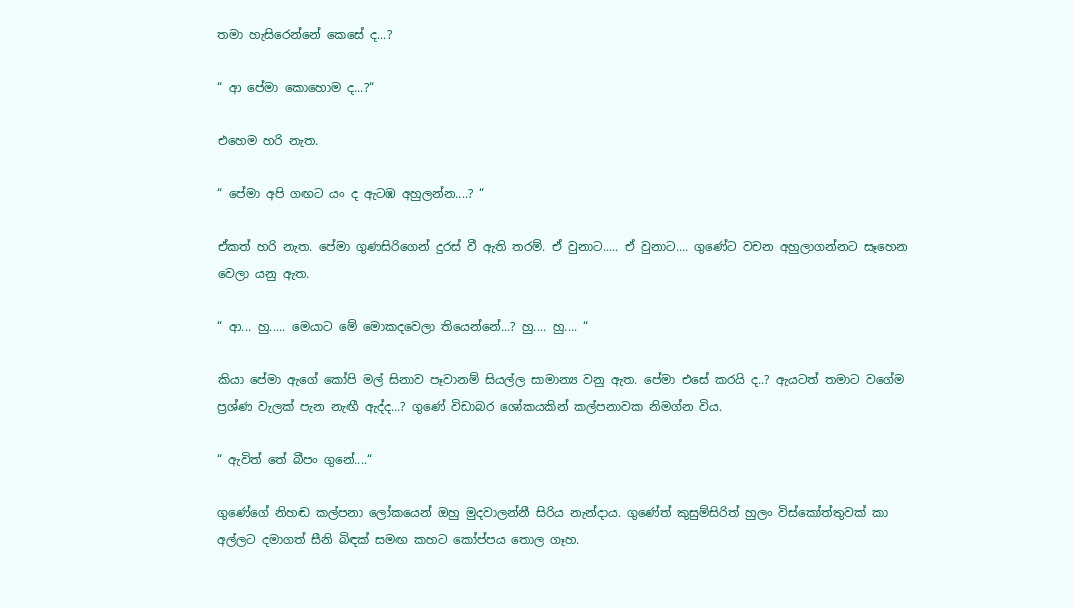තමා හැසිරෙන්නේ කෙසේ ද...?

“ ආ පේමා කොහොම ද...?“

එහෙම හරි නැත.

“ පේමා අපි ගඟට යං ද ඇටඹ අහුලන්න....? “

ඒකත් හරි නැත. පේමා ගුණසිරිගෙන් දුරස් වී ඇති තරම්. ඒ වුනාට..... ඒ වුනාට.... ගුණේට වචන අහුලාගන්නට සෑහෙන වෙලා යනු ඇත.

“ ආ... හු..... මෙයාට මේ මොකදවෙලා තියෙන්නේ...? හු.... හු.... “

කියා පේමා ඇගේ කෝපි මල් සිනාව පෑවානම් සියල්ල සාමාන්‍ය වනු ඇත. පේමා එසේ කරයි ද..? ඇයටත් තමාට වගේම ප්‍රශ්ණ වැලක් පැන නැඟී ඇද්ද...? ගුණේ විඩාබර ශෝකයකින් කල්පනාවක නිමග්න විය.

“ ඇවිත් තේ බීපං ගුනේ....“

ගුණේගේ නිහඬ කල්පනා ලෝකයෙන් ඔහු මුදවාලන්නී සිරිය නැන්දාය. ගුණේත් කුසුම්සිරිත් හුලං විස්කෝත්තුවක් කා අල්ලට දමාගත් සීනි බිඳක් සමඟ කහට කෝප්පය තොල ගෑහ.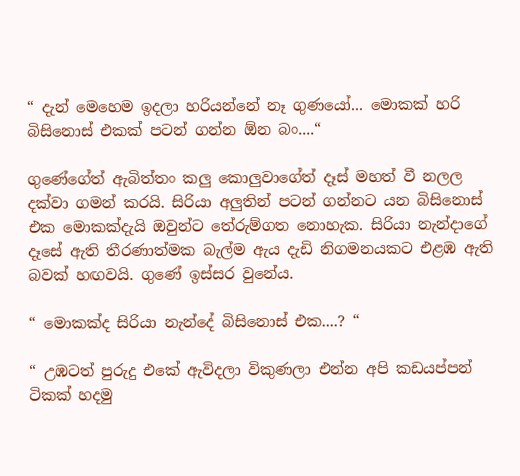“ දැන් මෙහෙම ඉදලා හරියන්නේ නෑ ගුණයෝ... මොකක් හරි බිසිනොස් එකක් පටන් ගන්න ඕන බං....“

ගුණේගේත් ඇබිත්තං කලු කොලුවාගේත් දෑස් මහත් වී නලල දක්වා ගමන් කරයි. සිරියා අලුතින් පටන් ගන්නට යන බිසිනොස් එක මොකක්දැයි ඔවුන්ට තේරුම්ගත නොහැක. සිරියා නැන්දාගේ දෑසේ ඇති තීරණාත්මක බැල්ම ඇය දැඩි නිගමනයකට එළඹ ඇති බවක් හඟවයි. ගුණේ ඉස්සර වුනේය.

“ මොකක්ද සිරියා නැන්දේ බිසිනොස් එක....? “

“ උඹටත් පුරුදු එකේ ඇවිදලා විකුණලා එන්න අපි කඩයප්පන් ටිකක් හදමු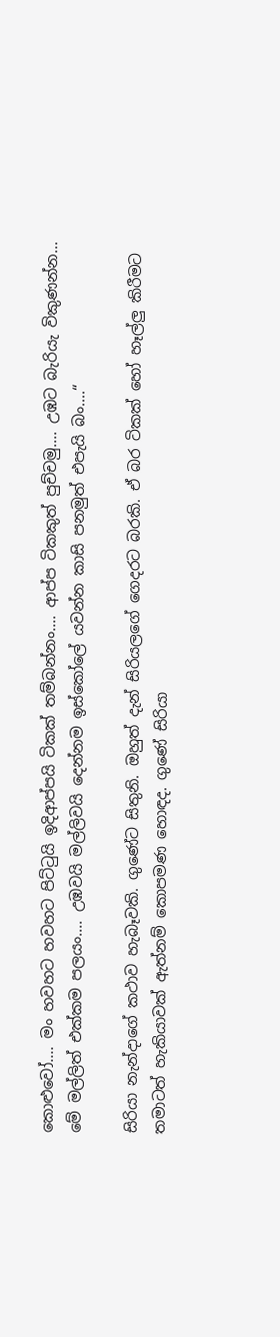කොළුවෝ.... මං හවහට හවහට පිට්ටුයි ඉදිආප්පයි ටිකක් තම්බන්නං.... ආප්ප ටිකකුත් පුච්චමු.... උඹට බැරියැ විකුණන්න... මේ මල්ලිත් එක්කම පලයං.... උඹවයි මල්ලිවයි දෙන්නම ඉස්කෝලේ යවන්න කාසි පනමුත් එපැයි බං....“

සිරියා නැන්දාගේ කථාව හැබෑවකි. ගුණේට සිතුනි. ඔහුත් දැන් සිරියලගේ ගෙදරට බරකි. ඒ බර ටිකක් හෝ හෑල්ලු කිරීමට තමාටත් හැකියාවක් ඇත්නම් කොපමණ හොඳද. ගුණේ සිරියා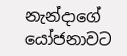නැන්දාගේ යෝජනාවට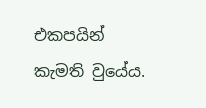එකපයින් කැමති වුයේය.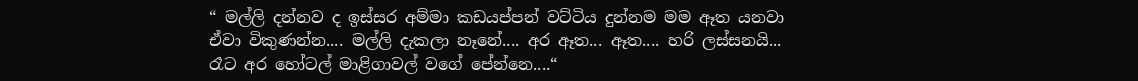“ මල්ලි දන්නව ද ඉස්සර අම්මා කඩයප්පන් වට්ටිය දුන්නම මම ඈත යනවා ඒවා විකුණන්න.... මල්ලි දැකලා නෑනේ.... අර ඈත... ඈත.... හරි ලස්සනයි... රෑට අර හෝටල් මාළිගාවල් වගේ පේන්නෙ....“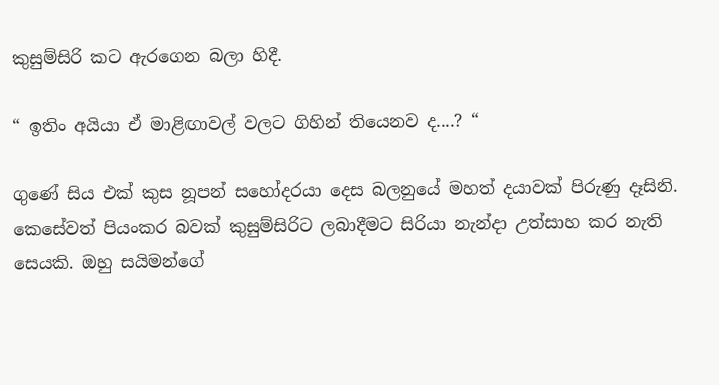කුසුම්සිරි කට ඇරගෙන බලා හිදී.

“ ඉතිං අයියා ඒ මාළිඟාවල් වලට ගිහින් තියෙනව ද....? “

ගුණේ සිය එක් කුස නූපන් සහෝදරයා දෙස බලනුයේ මහත් දයාවක් පිරුණු දෑසිනි. කෙසේවත් පියංකර බවක් කුසුම්සිරිට ලබාදීමට සිරියා නැන්දා උත්සාහ කර නැති සෙයකි. ඔහු සයිමන්ගේ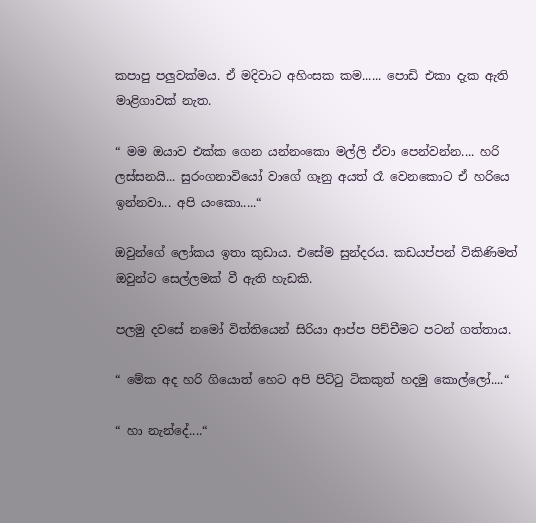කපාපු පලුවක්මය. ඒ මදිවාට අහිංසක කම...... පොඩි එකා දැක ඇති මාළිගාවක් නැත.

“ මම ඔයාව එක්ක ගෙන යන්නංකො මල්ලි ඒවා පෙන්වන්න.... හරි ලස්සනයි... සුරංගනාවියෝ වාගේ ගෑනු අයත් රෑ වෙනකොට ඒ හරියෙ ඉන්නවා... අපි යංකො.....“

ඔවුන්ගේ ලෝකය ඉතා කුඩාය. එසේම සුන්දරය. කඩයප්පන් විකිණිමත් ඔවුන්ට සෙල්ලමක් වී ඇති හැඩකි.

පලමු දවසේ නමෝ විත්තියෙන් සිරියා ආප්ප පිච්චීමට පටන් ගත්තාය.

“ මේක අද හරි ගියොත් හෙට අපි පිට්ටු ටිකකුත් හදමු කොල්ලෝ....“

“ හා නැන්දේ....“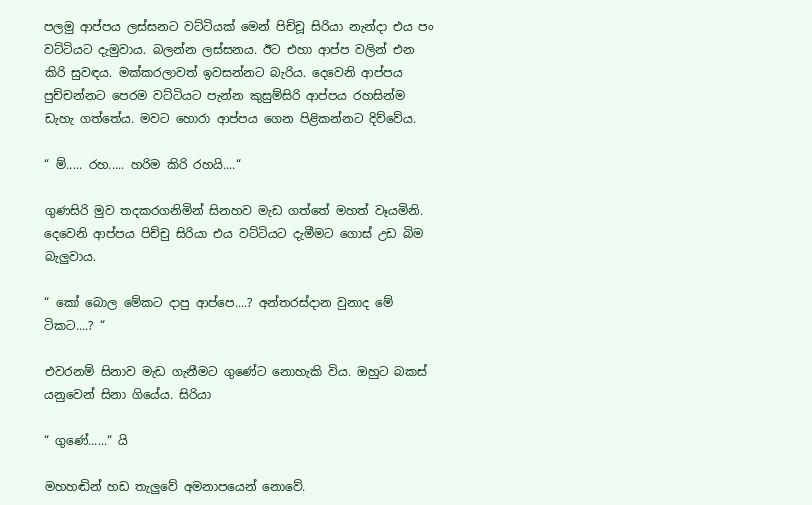පලමු ආප්පය ලස්සනට වට්ටියක් මෙන් පිච්චූ සිරියා නැන්දා එය පං වට්ටියට දැමුවාය. බලන්න ලස්සනය. ඊට එහා ආප්ප වලින් එන කිරි සුවඳය. මක්කරලාවත් ඉවසන්නට බැරිය. දෙවෙනි ආප්පය පුච්චන්නට පෙරම වට්ටියට පැන්න කුසුම්සිරි ආප්පය රහසින්ම ඩැහැ ගත්තේය. මවට හොරා ආප්පය ගෙන පිළිකන්නට දිව්වේය.

“ ම්..... රහ..... හරිම කිරි රහයි....“

ගුණසිරි මුව තදකරගනිමින් සිනහව මැඩ ගත්තේ මහත් වෑයමිනි. දෙවෙනි ආප්පය පිච්චු සිරියා එය වට්ටියට දැමීමට ගොස් උඩ බිම බැලුවාය.

“ කෝ බොල මේකට දාපු ආප්පෙ....? අන්තරස්දාන වුනාද මේ ටිකට....? “

එවරනම් සිනාව මැඩ ගැනීමට ගුණේට නොහැකි විය. ඔහුට බකස් යනුවෙන් සිනා ගියේය. සිරියා

“ ගුණේ......“ යි

මහහඬින් හඩ තැලුවේ අමනාපයෙන් නොවේ.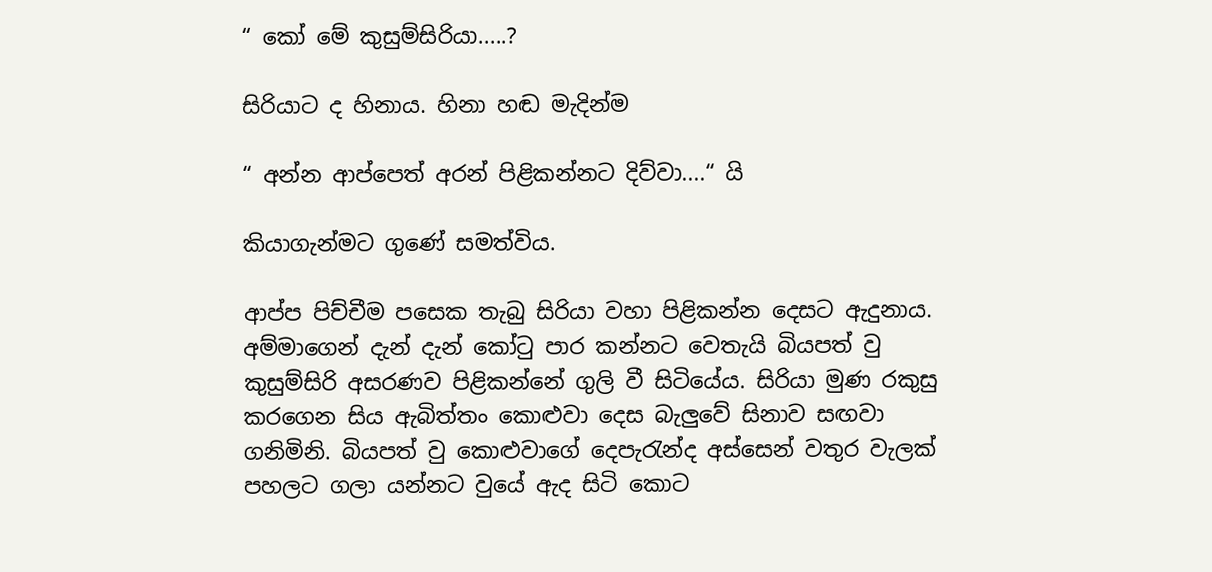“ කෝ මේ කුසුම්සිරියා.....?

සිරියාට ද හිනාය. හිනා හඬ මැදින්ම

“ අන්න ආප්පෙත් අරන් පිළිකන්නට දිව්වා....“ යි

කියාගැන්මට ගුණේ සමත්විය.

ආප්ප පිච්චීම පසෙක තැබු සිරියා වහා පිළිකන්න දෙසට ඇදුනාය. අම්මාගෙන් දැන් දැන් කෝටු පාර කන්නට වෙතැයි බියපත් වු කුසුම්සිරි අසරණව පිළිකන්නේ ගුලි වී සිටියේය. සිරියා මුණ රකුසු කරගෙන සිය ඇබිත්තං කොළුවා දෙස බැලුවේ සිනාව සඟවා ගනිමිනි. බියපත් වු කොළුවාගේ දෙපැරැන්ද අස්සෙන් වතුර වැලක් පහලට ගලා යන්නට වුයේ ඇද සිටි කොට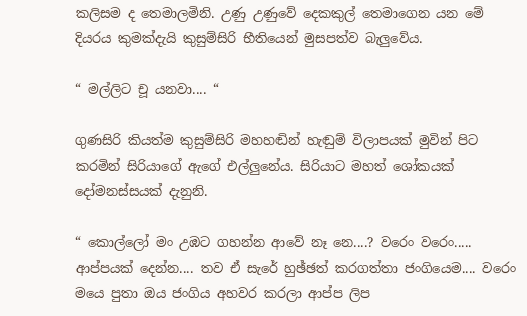කලිසම ද තෙමාලමිනි. උණු උණුවේ දෙකකුල් තෙමාගෙන යන මේ දියරය කුමක්දැයි කුසුම්සිරි භීතියෙන් මුසපත්ව බැලුවේය.

“ මල්ලිට චූ යනවා.... “

ගුණසිරි කියත්ම කුසුම්සිරි මහහඬින් හැඬුම් විලාපයක් මුවින් පිට කරමින් සිරියාගේ ඇගේ එල්ලුනේය. සිරියාට මහත් ශෝකයක් දෝමනස්සයක් දැනුනි.

“ කොල්ලෝ මං උඹට ගහන්න ආවේ නෑ නෙ....? වරෙං වරෙං..... ආප්පයක් දෙන්න.... තව ඒ සැරේ හුඡ්ඡත් කරගත්තා ජංගියෙම.... වරෙං මයෙ පුතා ඔය ජංගිය අහවර කරලා ආප්ප ලිප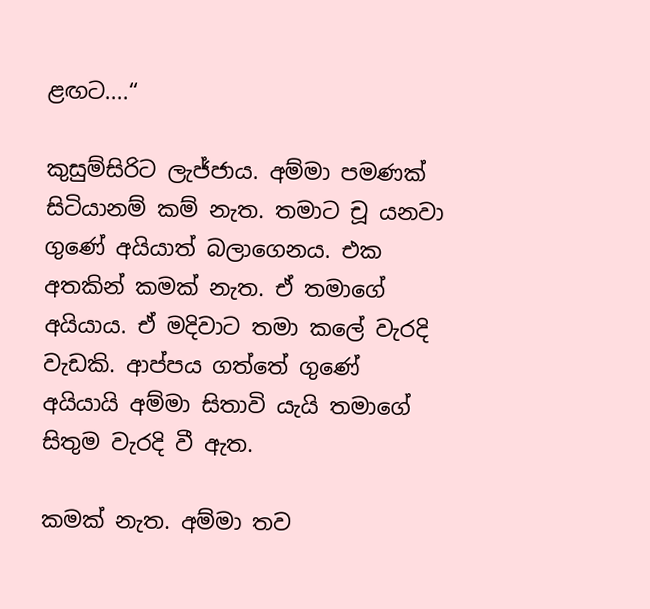ළඟට....“

කුසුම්සිරිට ලැජ්ජාය. අම්මා පමණක් සිටියානම් කම් නැත. තමාට චූ යනවා ගුණේ අයියාත් බලාගෙනය. එක අතකින් කමක් නැත. ඒ තමාගේ අයියාය. ඒ මදිවාට තමා කලේ වැරදි වැඩකි. ආප්පය ගත්තේ ගුණේ අයියායි අම්මා සිතාවි යැයි තමාගේ සිතුම වැරදි වී ඇත.

කමක් නැත. අම්මා තව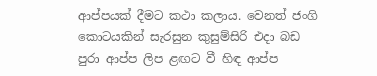ආප්පයක් දීමට කථා කලාය. වෙනත් ජංගි කොටයකින් සැරසුන කුසුම්සිරි එදා බඩ පුරා ආප්ප ලිප ළඟට වී හිඳ ආප්ප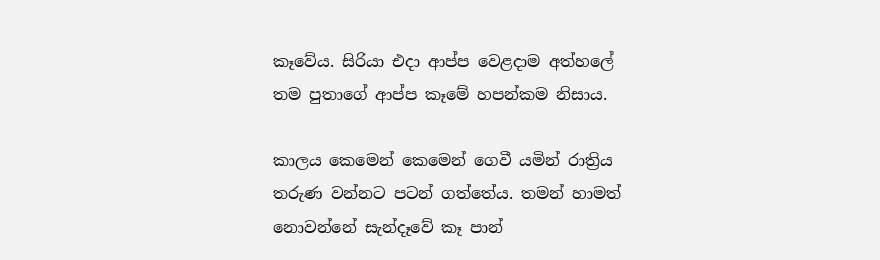කෑවේය. සිරියා එදා ආප්ප වෙළදාම අත්හලේ තම පුතාගේ ආප්ප කෑමේ හපන්කම නිසාය.

කාලය කෙමෙන් කෙමෙන් ගෙවී යමින් රාත්‍රිය තරුණ වන්නට පටන් ගත්තේය. තමන් හාමත් නොවන්නේ සැන්දෑවේ කෑ පාන්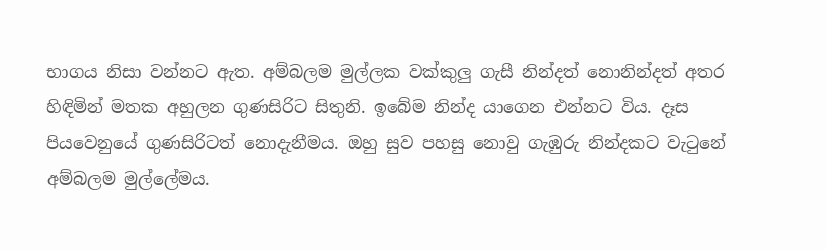භාගය නිසා වන්නට ඇත. අම්බලම මුල්ලක වක්කුලු ගැසී නින්දත් නොනින්දත් අතර හිඳිමින් මතක අහුලන ගුණසිරිට සිතුනි. ඉබේම නින්ද යාගෙන එන්නට විය. දෑස පියවෙනුයේ ගුණසිරිටත් නොදැනීමය. ඔහු සුව පහසු නොවු ගැඹුරු නින්දකට වැටුනේ අම්බලම මුල්ලේමය.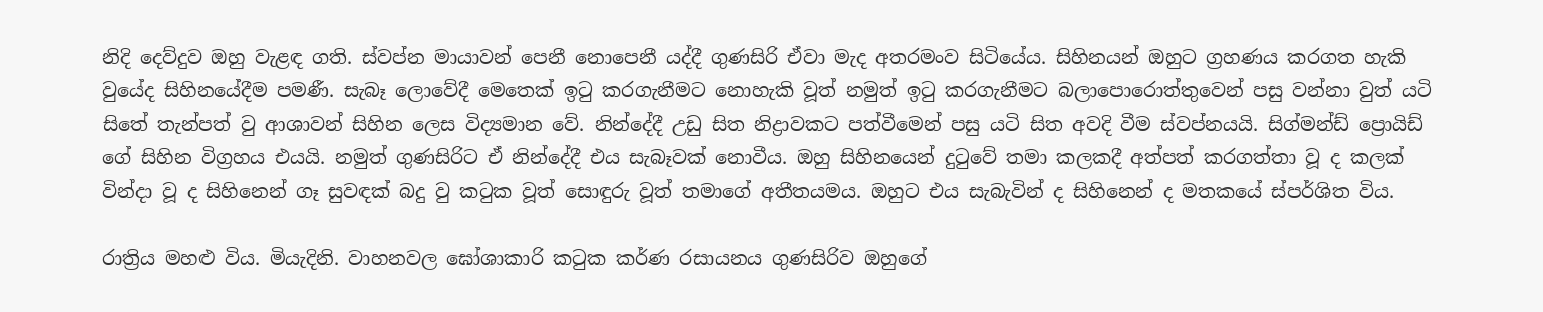නිදි දෙව්දුව ඔහු වැළඳ ගති. ස්වප්න මායාවන් පෙනී නොපෙනී යද්දී ගුණසිරි ඒවා මැද අතරමංව සිටියේය. සිහිනයන් ඔහුට ග්‍රහණය කරගත හැකි වුයේද සිහිනයේදීම පමණී. සැබෑ ලොවේදී මෙතෙක් ඉටු කරගැනීමට නොහැකි වූත් නමුත් ඉටු කරගැනීමට බලාපොරොත්තුවෙන් පසු වන්නා වුත් යටි සිතේ තැන්පත් වු ආශාවන් සිහින ලෙස විද්‍යමාන වේ. නින්දේදී උඩු සිත නිද්‍රාවකට පත්වීමෙන් පසු යටි සිත අවදි වීම ස්වප්නයයි. සිග්මන්ඩ් ප්‍රොයිඩ් ගේ සිහින විග්‍රහය එයයි. නමුත් ගුණසිරිට ඒ නින්දේදී එය සැබෑවක් නොවීය. ඔහු සිහිනයෙන් දුටුවේ තමා කලකදී අත්පත් කරගත්තා වූ ද කලක් වින්දා වූ ද සිහිනෙන් ගෑ සුවඳක් බදු වු කටුක වූත් සොඳුරු වූත් තමාගේ අතීතයමය. ඔහුට එය සැබැවින් ද සිහිනෙන් ද මතකයේ ස්පර්ශිත විය.

රාත්‍රිය මහළු විය. මියැදිනි. වාහනවල ඝෝශාකාරි කටුක කර්ණ රසායනය ගුණසිරිව ඔහුගේ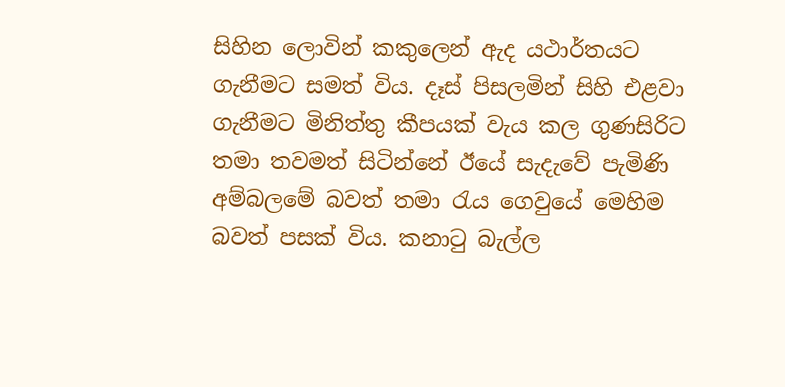සිහින ලොවින් කකුලෙන් ඇද යථාර්තයට ගැනීමට සමත් විය. දෑස් පිසලමින් සිහි එළවා ගැනීමට මිනිත්තු කීපයක් වැය කල ගුණසිරිට තමා තවමත් සිටින්නේ ඊයේ සැදැවේ පැමිණි අම්බලමේ බවත් තමා රැය ගෙවුයේ මෙහිම බවත් පසක් විය. කනාටු බැල්ල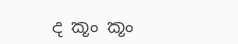ද කූං කූං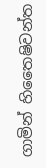ගාමින් හිතෛෂිවන්ත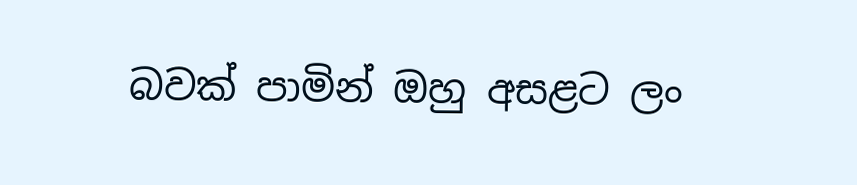බවක් පාමින් ඔහු අසළට ලං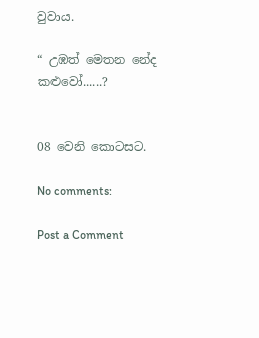වුවාය.

“ උඹත් මෙතන නේද කළුවෝ......?


08 වෙනි කොටසට.

No comments:

Post a Comment